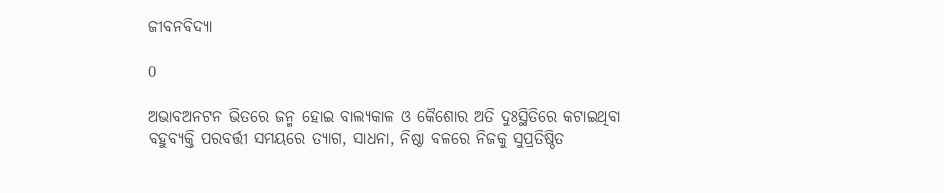ଜୀବନବିଦ୍ୟା

0

ଅଭାବଅନଟନ ଭିତରେ ଜନ୍ମ ହୋଇ ବାଲ୍ୟକାଳ ଓ କୈଶୋର ଅତି ଦୁଃସ୍ଥିତିରେ କଟାଇଥିବା ବହୁବ୍ୟକ୍ତି ପରବର୍ତ୍ତୀ ସମୟରେ ତ୍ୟାଗ, ସାଧନା, ନିଷ୍ଠା ବଳରେ ନିଜକୁ ସୁପ୍ରତିଷ୍ଠିତ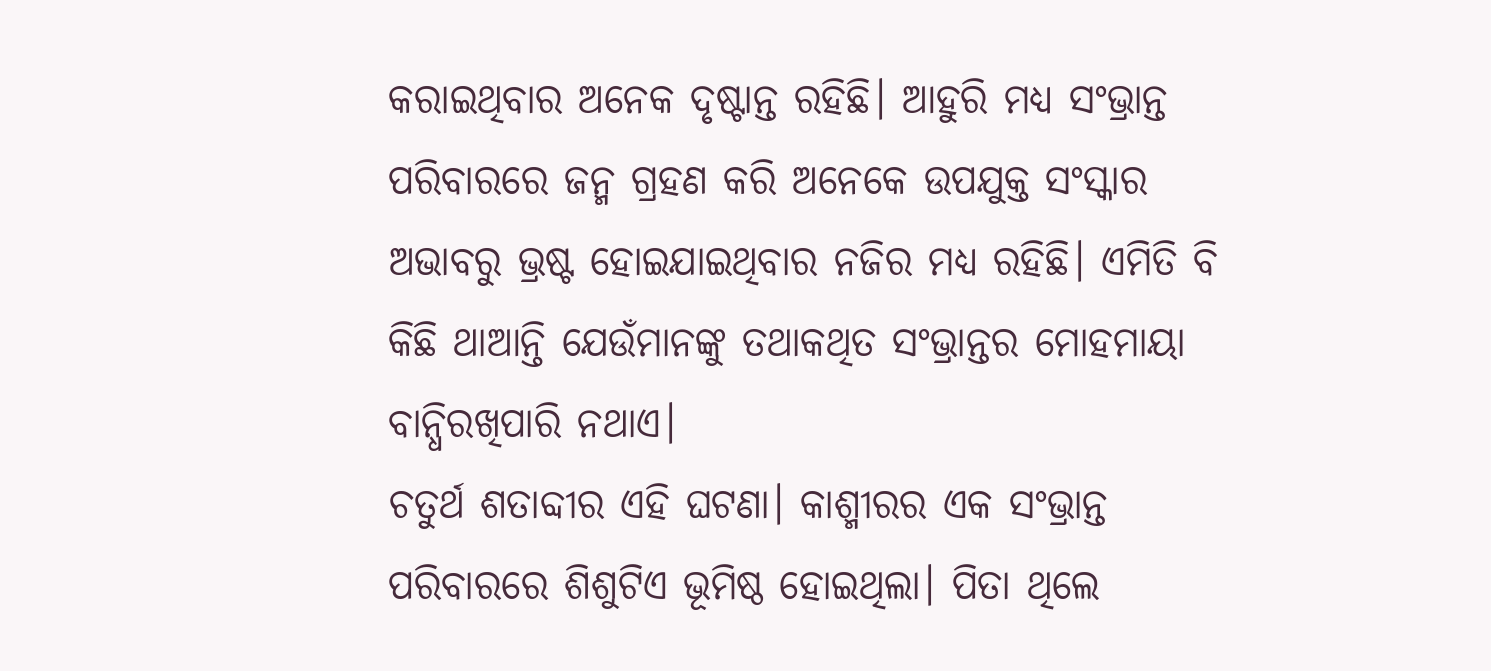କରାଇଥିବାର ଅନେକ ଦୃଷ୍ଟାନ୍ତ ରହିଛି। ଆହୁରି ମଧ୍ୟ ସଂଭ୍ରାନ୍ତ ପରିବାରରେ ଜନ୍ମ ଗ୍ରହଣ କରି ଅନେକେ ଉପଯୁକ୍ତ ସଂସ୍କାର ଅଭାବରୁ ଭ୍ରଷ୍ଟ ହୋଇଯାଇଥିବାର ନଜିର ମଧ୍ୟ ରହିଛି। ଏମିତି ବି କିଛି ଥାଆନ୍ତି ଯେଉଁମାନଙ୍କୁ ତଥାକଥିତ ସଂଭ୍ରାନ୍ତର ମୋହମାୟା ବାନ୍ଧିରଖିପାରି ନଥାଏ।
ଚତୁର୍ଥ ଶତାବ୍ଦୀର ଏହି ଘଟଣା। କାଶ୍ମୀରର ଏକ ସଂଭ୍ରାନ୍ତ ପରିବାରରେ ଶିଶୁଟିଏ ଭୂମିଷ୍ଠ ହୋଇଥିଲା। ପିତା ଥିଲେ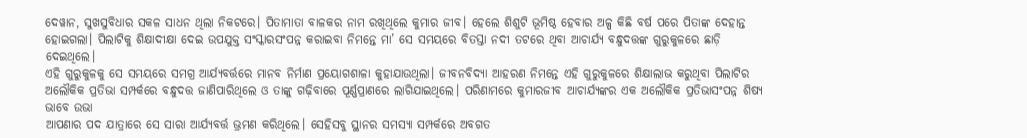ଦେୱାନ, ସୁଖସୁବିଧାର ସକଳ ସାଧନ ଥିଲା ନିକଟରେ। ପିତାମାତା ବାଳକର ନାମ ରଖିଥିଲେ କୁମାର ଜୀବ। ହେଲେ ଶିଶୁଟି ଭୂମିଷ୍ଠ ହେବାର ଅଳ୍ପ କିଛି ବର୍ଷ ପରେ ପିତାଙ୍କ ଦେହାନ୍ତ ହୋଇଗଲା। ପିଲାଟିକୁ ଶିକ୍ଷାଦୀକ୍ଷା ଦେଇ ଉପଯୁକ୍ତ ସଂସ୍କାରସଂପନ୍ନ କରାଇବା ନିମନ୍ତେ ମା’ ସେ ସମୟରେ ବିତସ୍ତା ନଦୀ ତଟରେ ଥିବା ଆଚାର୍ଯ୍ୟ ବନ୍ଧୁଦତ୍ତଙ୍କ ଗୁରୁକୁଳରେ ଛାଡ଼ି ଦେଇଥିଲେ।
ଏହି ଗୁରୁକୁଳକୁ ସେ ସମୟରେ ସମଗ୍ର ଆର୍ଯ୍ୟବର୍ତ୍ତରେ ମାନବ ନିର୍ମାଣ ପ୍ରୟୋଗଶାଳା କୁହାଯାଉଥିଲା। ଜୀବନବିଦ୍ୟା ଆହରଣ ନିମନ୍ତେ ଏହି ଗୁରୁକୁଳରେ ଶିକ୍ଷାଲାଭ କରୁଥିବା ପିଲାଟିର ଅଲୌକିକ ପ୍ରତିଭା ସମ୍ପର୍କରେ ବନ୍ଧୁଦତ୍ତ ଜାଣିପାରିଥିଲେ ଓ ତାଙ୍କୁ ଗଢ଼ିବାରେ ପୂର୍ଣ୍ଣପ୍ରାଣରେ ଲାଗିଯାଇଥିଲେ। ପରିଣାମରେ କୁମାରଜୀବ ଆଚାର୍ଯ୍ୟଙ୍କର ଏକ ଅଲୌକିକ ପ୍ରତିଭାସଂପନ୍ନ ଶିଷ୍ୟ ଭାବେ ଉଭା
ଆପଣାର ପଦ ଯାତ୍ରାରେ ସେ ସାରା ଆର୍ଯ୍ୟବର୍ତ୍ତ ଭ୍ରମଣ କରିଥିଲେ। ସେହିସବୁ ସ୍ଥାନର ସମସ୍ୟା ସମ୍ପର୍କରେ ଅବଗତ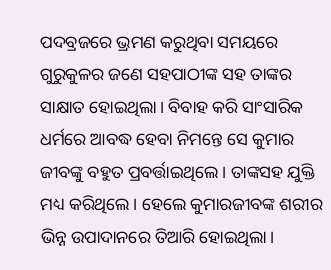ପଦବ୍ରଜରେ ଭ୍ରମଣ କରୁଥିବା ସମୟରେ ଗୁରୁକୁଳର ଜଣେ ସହପାଠୀଙ୍କ ସହ ତାଙ୍କର ସାକ୍ଷାତ ହୋଇଥିଲା। ବିବାହ କରି ସାଂସାରିକ ଧର୍ମରେ ଆବଦ୍ଧ ହେବା ନିମନ୍ତେ ସେ କୁମାର ଜୀବଙ୍କୁ ବହୁତ ପ୍ରବର୍ତ୍ତାଇଥିଲେ। ତାଙ୍କସହ ଯୁକ୍ତି ମଧ୍ୟ କରିଥିଲେ। ହେଲେ କୁମାରଜୀବଙ୍କ ଶରୀର ଭିନ୍ନ ଉପାଦାନରେ ତିଆରି ହୋଇଥିଲା।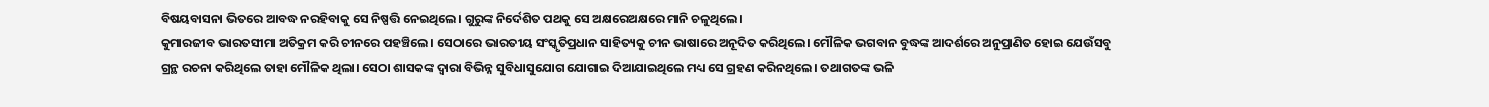ବିଷୟବାସନା ଭିତରେ ଆବଦ୍ଧ ନରହିବାକୁ ସେ ନିଷ୍ପତ୍ତି ନେଇଥିଲେ। ଗୁରୁଙ୍କ ନିର୍ଦେଶିତ ପଥକୁ ସେ ଅକ୍ଷରେଅକ୍ଷରେ ମାନି ଚଳୁଥିଲେ।
କୁମାରଜୀବ ଭାରତସୀମା ଅତିକ୍ରମ କରି ଚୀନରେ ପହଞ୍ଚିଲେ। ସେଠାରେ ଭାରତୀୟ ସଂସ୍କୃତିପ୍ରଧାନ ସାହିତ୍ୟକୁ ଚୀନ ଭାଷାରେ ଅନୂଦିତ କରିଥିଲେ। ମୌଳିକ ଭଗବାନ ବୁଦ୍ଧଙ୍କ ଆଦର୍ଶରେ ଅନୁପ୍ରାଣିତ ହୋଇ ଯେଉଁସବୁ ଗ୍ରନ୍ଥ ରଚନା କରିଥିଲେ ତାହା ମୌଳିକ ଥିଲା। ସେଠା ଶାସକଙ୍କ ଦ୍ବାରା ବିଭିନ୍ନ ସୁବିଧାସୁଯୋଗ ଯୋଗାଇ ଦିଆଯାଇଥିଲେ ମଧ୍ୟ ସେ ଗ୍ରହଣ କରିନଥିଲେ। ତଥାଗତଙ୍କ ଭଳି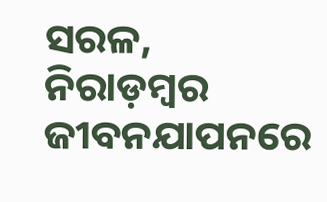ସରଳ, ନିରାଡ଼ମ୍ବର ଜୀବନଯାପନରେ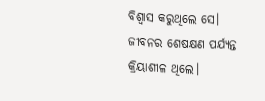ବିଶ୍ବାସ କରୁଥିଲେ ସେ। ଜୀବନର ଶେଷକ୍ଷଣ ପର୍ଯ୍ୟନ୍ତ କ୍ରିୟାଶୀଳ ଥିଲେ।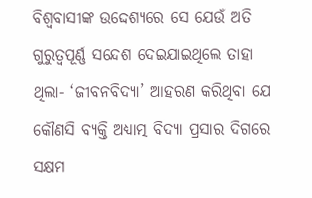ବିଶ୍ବବାସୀଙ୍କ ଉଦ୍ଦେଶ୍ୟରେ ସେ ଯେଉଁ ଅତି ଗୁରୁତ୍ବପୂର୍ଣ୍ଣ ସନ୍ଦେଶ ଦେଇଯାଇଥିଲେ ତାହା ଥିଲା- ‘ଜୀବନବିଦ୍ୟା’ ଆହରଣ କରିଥିବା ଯେ କୌଣସି ବ୍ୟକ୍ତି ଅଧ୍ୟାତ୍ମ ବିଦ୍ୟା ପ୍ରସାର ଦିଗରେ ସକ୍ଷମ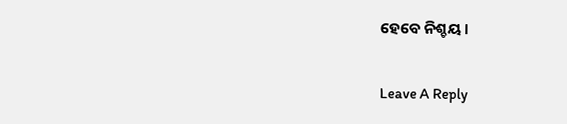ହେବେ ନିଶ୍ଚୟ।

Leave A Reply